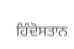ਹਿੰਦੋਸਤਾਨ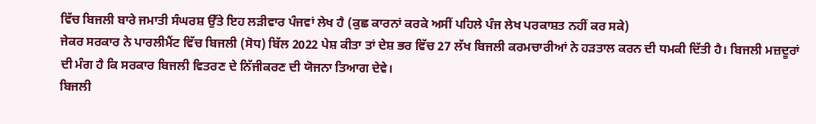ਵਿੱਚ ਬਿਜਲੀ ਬਾਰੇ ਜਮਾਤੀ ਸੰਘਰਸ਼ ਉੱਤੇ ਇਹ ਲੜੀਵਾਰ ਪੰਜਵਾਂ ਲੇਖ ਹੈ (ਕੁਛ ਕਾਰਨਾਂ ਕਰਕੇ ਅਸੀਂ ਪਹਿਲੇ ਪੰਜ ਲੇਖ ਪਰਕਾਸ਼ਤ ਨਹੀਂ ਕਰ ਸਕੇ)
ਜੇਕਰ ਸਰਕਾਰ ਨੇ ਪਾਰਲੀਮੈਂਟ ਵਿੱਚ ਬਿਜਲੀ (ਸੋਧ) ਬਿੱਲ 2022 ਪੇਸ਼ ਕੀਤਾ ਤਾਂ ਦੇਸ਼ ਭਰ ਵਿੱਚ 27 ਲੱਖ ਬਿਜਲੀ ਕਰਮਚਾਰੀਆਂ ਨੇ ਹੜਤਾਲ ਕਰਨ ਦੀ ਧਮਕੀ ਦਿੱਤੀ ਹੈ। ਬਿਜਲੀ ਮਜ਼ਦੂਰਾਂ ਦੀ ਮੰਗ ਹੈ ਕਿ ਸਰਕਾਰ ਬਿਜਲੀ ਵਿਤਰਣ ਦੇ ਨਿੱਜੀਕਰਣ ਦੀ ਯੋਜਨਾ ਤਿਆਗ ਦੇਵੇ।
ਬਿਜਲੀ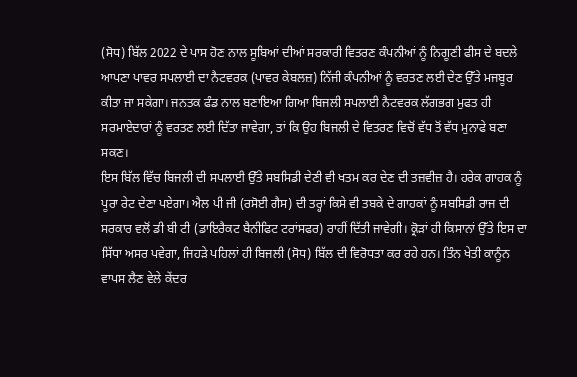(ਸੋਧ) ਬਿੱਲ 2022 ਦੇ ਪਾਸ ਹੋਣ ਨਾਲ ਸੂਬਿਆਂ ਦੀਆਂ ਸਰਕਾਰੀ ਵਿਤਰਣ ਕੰਪਨੀਆਂ ਨੂੰ ਨਿਗੂਣੀ ਫੀਸ ਦੇ ਬਦਲੇ ਆਪਣਾ ਪਾਵਰ ਸਪਲਾਈ ਦਾ ਨੈਟਵਰਕ (ਪਾਵਰ ਕੇਬਲਜ਼) ਨਿੱਜੀ ਕੰਪਨੀਆਂ ਨੂੰ ਵਰਤਣ ਲਈ ਦੇਣ ਉੱਤੇ ਮਜਬੂਰ ਕੀਤਾ ਜਾ ਸਕੇਗਾ। ਜਨਤਕ ਫੰਡ ਨਾਲ ਬਣਾਇਆ ਗਿਆ ਬਿਜਲੀ ਸਪਲਾਈ ਨੈਟਵਰਕ ਲੱਗਭਗ ਮੁਫਤ ਹੀ ਸਰਮਾਏਦਾਰਾਂ ਨੂੰ ਵਰਤਣ ਲਈ ਦਿੱਤਾ ਜਾਵੇਗਾ, ਤਾਂ ਕਿ ਉਹ ਬਿਜਲੀ ਦੇ ਵਿਤਰਣ ਵਿਚੋਂ ਵੱਧ ਤੋਂ ਵੱਧ ਮੁਨਾਫੇ ਬਣਾ ਸਕਣ।
ਇਸ ਬਿੱਲ ਵਿੱਚ ਬਿਜਲੀ ਦੀ ਸਪਲਾਈ ਉੱਤੇ ਸਬਸਿਡੀ ਦੇਣੀ ਵੀ ਖਤਮ ਕਰ ਦੇਣ ਦੀ ਤਜ਼ਵੀਜ਼ ਹੈ। ਹਰੇਕ ਗਾਹਕ ਨੂੰ ਪੂਰਾ ਰੇਟ ਦੇਣਾ ਪਏਗਾ। ਐਲ ਪੀ ਜੀ (ਰਸੋਈ ਗੈਸ) ਦੀ ਤਰ੍ਹਾਂ ਕਿਸੇ ਵੀ ਤਬਕੇ ਦੇ ਗਾਹਕਾਂ ਨੂੰ ਸਬਸਿਡੀ ਰਾਜ ਦੀ ਸਰਕਾਰ ਵਲੋਂ ਡੀ ਬੀ ਟੀ (ਡਾਇਰੈਕਟ ਬੈਨੀਫਿਟ ਟਰਾਂਸਫਰ) ਰਾਹੀਂ ਦਿੱਤੀ ਜਾਵੇਗੀ। ਕ੍ਰੋੜਾਂ ਹੀ ਕਿਸਾਨਾਂ ਉੱਤੇ ਇਸ ਦਾ ਸਿੱਧਾ ਅਸਰ ਪਵੇਗਾ, ਜਿਹੜੇ ਪਹਿਲਾਂ ਹੀ ਬਿਜਲੀ (ਸੋਧ) ਬਿੱਲ ਦੀ ਵਿਰੋਧਤਾ ਕਰ ਰਹੇ ਹਨ। ਤਿੰਨ ਖੇਤੀ ਕਾਨੂੰਨ ਵਾਪਸ ਲੈਣ ਵੇਲੇ ਕੇਂਦਰ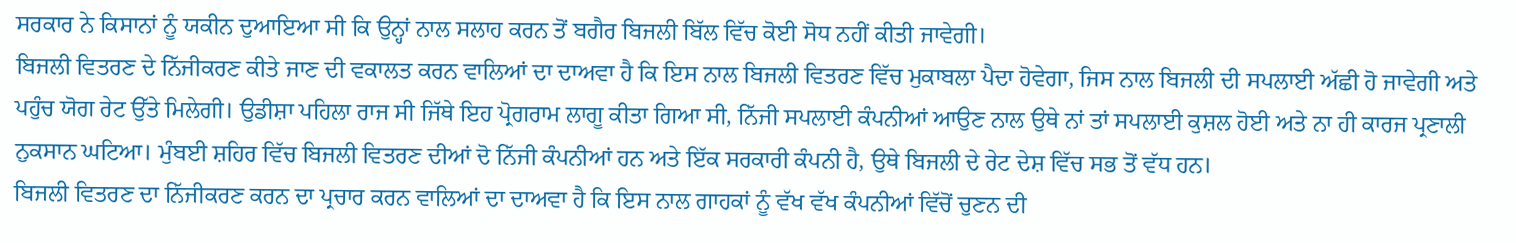ਸਰਕਾਰ ਨੇ ਕਿਸਾਨਾਂ ਨੂੰ ਯਕੀਨ ਦੁਆਇਆ ਸੀ ਕਿ ਉਨ੍ਹਾਂ ਨਾਲ ਸਲਾਹ ਕਰਨ ਤੋਂ ਬਗੈਰ ਬਿਜਲੀ ਬਿੱਲ ਵਿੱਚ ਕੋਈ ਸੋਧ ਨਹੀਂ ਕੀਤੀ ਜਾਵੇਗੀ।
ਬਿਜਲੀ ਵਿਤਰਣ ਦੇ ਨਿੱਜੀਕਰਣ ਕੀਤੇ ਜਾਣ ਦੀ ਵਕਾਲਤ ਕਰਨ ਵਾਲਿਆਂ ਦਾ ਦਾਅਵਾ ਹੈ ਕਿ ਇਸ ਨਾਲ ਬਿਜਲੀ ਵਿਤਰਣ ਵਿੱਚ ਮੁਕਾਬਲਾ ਪੈਦਾ ਹੋਵੇਗਾ, ਜਿਸ ਨਾਲ ਬਿਜਲੀ ਦੀ ਸਪਲਾਈ ਅੱਛੀ ਹੋ ਜਾਵੇਗੀ ਅਤੇ ਪਹੁੰਚ ਯੋਗ ਰੇਟ ਉੱਤੇ ਮਿਲੇਗੀ। ਉਡੀਸ਼ਾ ਪਹਿਲਾ ਰਾਜ ਸੀ ਜਿੱਥੇ ਇਹ ਪ੍ਰੋਗਰਾਮ ਲਾਗੂ ਕੀਤਾ ਗਿਆ ਸੀ, ਨਿੱਜੀ ਸਪਲਾਈ ਕੰਪਨੀਆਂ ਆਉਣ ਨਾਲ ਉਥੇ ਨਾਂ ਤਾਂ ਸਪਲਾਈ ਕੁਸ਼ਲ ਹੋਈ ਅਤੇ ਨਾ ਹੀ ਕਾਰਜ ਪ੍ਰਣਾਲੀ ਨੁਕਸਾਨ ਘਟਿਆ। ਮੁੰਬਈ ਸ਼ਹਿਰ ਵਿੱਚ ਬਿਜਲੀ ਵਿਤਰਣ ਦੀਆਂ ਦੋ ਨਿੱਜੀ ਕੰਪਨੀਆਂ ਹਨ ਅਤੇ ਇੱਕ ਸਰਕਾਰੀ ਕੰਪਨੀ ਹੈ, ਉਥੇ ਬਿਜਲੀ ਦੇ ਰੇਟ ਦੇਸ਼ ਵਿੱਚ ਸਭ ਤੋਂ ਵੱਧ ਹਨ।
ਬਿਜਲੀ ਵਿਤਰਣ ਦਾ ਨਿੱਜੀਕਰਣ ਕਰਨ ਦਾ ਪ੍ਰਚਾਰ ਕਰਨ ਵਾਲਿਆਂ ਦਾ ਦਾਅਵਾ ਹੈ ਕਿ ਇਸ ਨਾਲ ਗਾਹਕਾਂ ਨੂੰ ਵੱਖ ਵੱਖ ਕੰਪਨੀਆਂ ਵਿੱਚੋਂ ਚੁਣਨ ਦੀ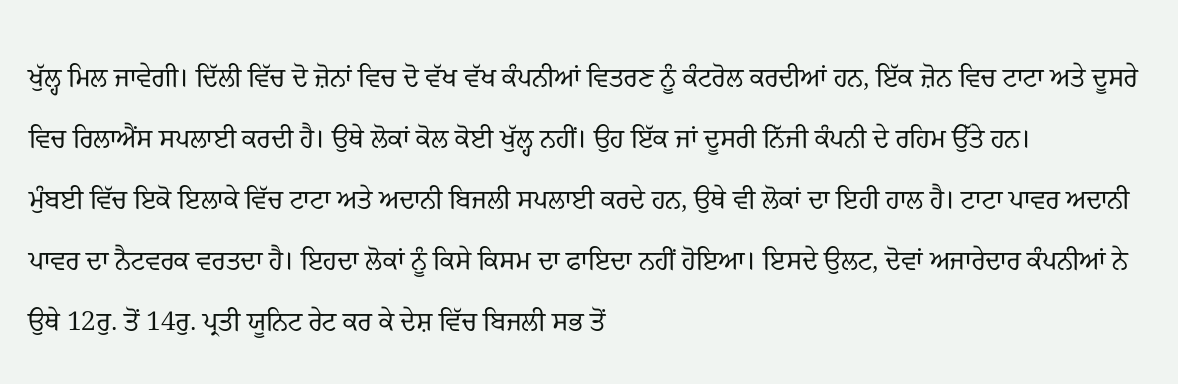ਖੁੱਲ੍ਹ ਮਿਲ ਜਾਵੇਗੀ। ਦਿੱਲੀ ਵਿੱਚ ਦੋ ਜ਼ੋਨਾਂ ਵਿਚ ਦੋ ਵੱਖ ਵੱਖ ਕੰਪਨੀਆਂ ਵਿਤਰਣ ਨੂੰ ਕੰਟਰੋਲ ਕਰਦੀਆਂ ਹਨ, ਇੱਕ ਜ਼ੋਨ ਵਿਚ ਟਾਟਾ ਅਤੇ ਦੂਸਰੇ ਵਿਚ ਰਿਲਾਐਂਸ ਸਪਲਾਈ ਕਰਦੀ ਹੈ। ਉਥੇ ਲੋਕਾਂ ਕੋਲ ਕੋਈ ਖੁੱਲ੍ਹ ਨਹੀਂ। ਉਹ ਇੱਕ ਜਾਂ ਦੂਸਰੀ ਨਿੱਜੀ ਕੰਪਨੀ ਦੇ ਰਹਿਮ ਉੱਤੇ ਹਨ।
ਮੁੰਬਈ ਵਿੱਚ ਇਕੋ ਇਲਾਕੇ ਵਿੱਚ ਟਾਟਾ ਅਤੇ ਅਦਾਨੀ ਬਿਜਲੀ ਸਪਲਾਈ ਕਰਦੇ ਹਨ, ਉਥੇ ਵੀ ਲੋਕਾਂ ਦਾ ਇਹੀ ਹਾਲ ਹੈ। ਟਾਟਾ ਪਾਵਰ ਅਦਾਨੀ ਪਾਵਰ ਦਾ ਨੈਟਵਰਕ ਵਰਤਦਾ ਹੈ। ਇਹਦਾ ਲੋਕਾਂ ਨੂੰ ਕਿਸੇ ਕਿਸਮ ਦਾ ਫਾਇਦਾ ਨਹੀਂ ਹੋਇਆ। ਇਸਦੇ ਉਲਟ, ਦੋਵਾਂ ਅਜਾਰੇਦਾਰ ਕੰਪਨੀਆਂ ਨੇ ਉਥੇ 12ਰੁ. ਤੋਂ 14ਰੁ. ਪ੍ਰਤੀ ਯੂਨਿਟ ਰੇਟ ਕਰ ਕੇ ਦੇਸ਼ ਵਿੱਚ ਬਿਜਲੀ ਸਭ ਤੋਂ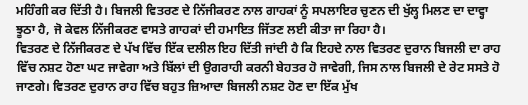ਮਹਿੰਗੀ ਕਰ ਦਿੱਤੀ ਹੈ। ਬਿਜਲੀ ਵਿਤਰਣ ਦੇ ਨਿੱਜੀਕਰਣ ਨਾਲ ਗਾਹਕਾਂ ਨੂੰ ਸਪਲਾਇਰ ਚੁਣਨ ਦੀ ਖੁੱਲ੍ਹ ਮਿਲਣ ਦਾ ਦਾਵ੍ਹਾ ਝੂਠਾ ਹੈ, ਜੋ ਕੇਵਲ ਨਿੱਜੀਕਰਣ ਵਾਸਤੇ ਗਾਹਕਾਂ ਦੀ ਹਮਾਇਤ ਜਿੱਤਣ ਲਈ ਕੀਤਾ ਜਾ ਰਿਹਾ ਹੈ।
ਵਿਤਰਣ ਦੇ ਨਿੱਜੀਕਰਣ ਦੇ ਪੱਖ ਵਿੱਚ ਇੱਕ ਦਲੀਲ ਇਹ ਦਿੱਤੀ ਜਾਂਦੀ ਹੈ ਕਿ ਇਹਦੇ ਨਾਲ ਵਿਤਰਣ ਦੁਰਾਨ ਬਿਜਲੀ ਦਾ ਰਾਹ ਵਿੱਚ ਨਸ਼ਟ ਹੋਣਾ ਘਟ ਜਾਵੇਗਾ ਅਤੇ ਬਿੱਲਾਂ ਦੀ ਉਗਰਾਹੀ ਕਰਨੀ ਬੇਹਤਰ ਹੋ ਜਾਵੇਗੀ, ਜਿਸ ਨਾਲ ਬਿਜਲੀ ਦੇ ਰੇਟ ਸਸਤੇ ਹੋ ਜਾਣਗੇ। ਵਿਤਰਣ ਦੁਰਾਨ ਰਾਹ ਵਿੱਚ ਬਹੁਤ ਜ਼ਿਆਦਾ ਬਿਜਲੀ ਨਸ਼ਟ ਹੋਣ ਦਾ ਇੱਕ ਮੁੱਖ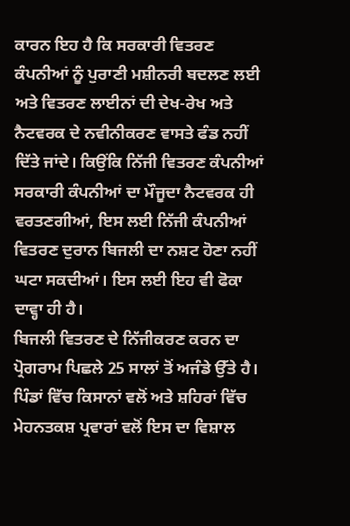ਕਾਰਨ ਇਹ ਹੈ ਕਿ ਸਰਕਾਰੀ ਵਿਤਰਣ ਕੰਪਨੀਆਂ ਨੂੰ ਪੁਰਾਣੀ ਮਸ਼ੀਨਰੀ ਬਦਲਣ ਲਈ ਅਤੇ ਵਿਤਰਣ ਲਾਈਨਾਂ ਦੀ ਦੇਖ-ਰੇਖ ਅਤੇ ਨੈਟਵਰਕ ਦੇ ਨਵੀਨੀਕਰਣ ਵਾਸਤੇ ਫੰਡ ਨਹੀਂ ਦਿੱਤੇ ਜਾਂਦੇ। ਕਿਉਂਕਿ ਨਿੱਜੀ ਵਿਤਰਣ ਕੰਪਨੀਆਂ ਸਰਕਾਰੀ ਕੰਪਨੀਆਂ ਦਾ ਮੌਜੂਦਾ ਨੈਟਵਰਕ ਹੀ ਵਰਤਣਗੀਆਂ, ਇਸ ਲਈ ਨਿੱਜੀ ਕੰਪਨੀਆਂ ਵਿਤਰਣ ਦੁਰਾਨ ਬਿਜਲੀ ਦਾ ਨਸ਼ਟ ਹੋਣਾ ਨਹੀਂ ਘਟਾ ਸਕਦੀਆਂ। ਇਸ ਲਈ ਇਹ ਵੀ ਫੋਕਾ ਦਾਵ੍ਹਾ ਹੀ ਹੈ।
ਬਿਜਲੀ ਵਿਤਰਣ ਦੇ ਨਿੱਜੀਕਰਣ ਕਰਨ ਦਾ ਪ੍ਰੋਗਰਾਮ ਪਿਛਲੇ 25 ਸਾਲਾਂ ਤੋਂ ਅਜੰਡੇ ਉੱਤੇ ਹੈ। ਪਿੰਡਾਂ ਵਿੱਚ ਕਿਸਾਨਾਂ ਵਲੋਂ ਅਤੇ ਸ਼ਹਿਰਾਂ ਵਿੱਚ ਮੇਹਨਤਕਸ਼ ਪ੍ਰਵਾਰਾਂ ਵਲੋਂ ਇਸ ਦਾ ਵਿਸ਼ਾਲ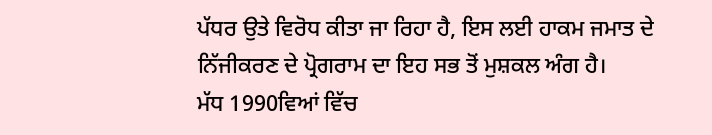ਪੱਧਰ ਉਤੇ ਵਿਰੋਧ ਕੀਤਾ ਜਾ ਰਿਹਾ ਹੈ, ਇਸ ਲਈ ਹਾਕਮ ਜਮਾਤ ਦੇ ਨਿੱਜੀਕਰਣ ਦੇ ਪ੍ਰੋਗਰਾਮ ਦਾ ਇਹ ਸਭ ਤੋਂ ਮੁਸ਼ਕਲ ਅੰਗ ਹੈ।
ਮੱਧ 1990ਵਿਆਂ ਵਿੱਚ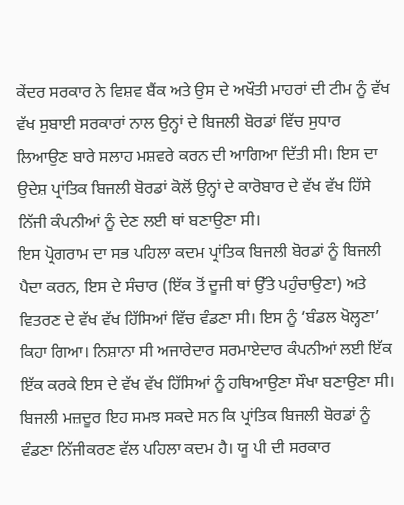ਕੇਂਦਰ ਸਰਕਾਰ ਨੇ ਵਿਸ਼ਵ ਬੈਂਕ ਅਤੇ ਉਸ ਦੇ ਅਖੌਤੀ ਮਾਹਰਾਂ ਦੀ ਟੀਮ ਨੂੰ ਵੱਖ ਵੱਖ ਸੁਬਾਈ ਸਰਕਾਰਾਂ ਨਾਲ ਉਨ੍ਹਾਂ ਦੇ ਬਿਜਲੀ ਬੋਰਡਾਂ ਵਿੱਚ ਸੁਧਾਰ ਲਿਆਉਣ ਬਾਰੇ ਸਲਾਹ ਮਸ਼ਵਰੇ ਕਰਨ ਦੀ ਆਗਿਆ ਦਿੱਤੀ ਸੀ। ਇਸ ਦਾ ਉਦੇਸ਼ ਪ੍ਰਾਂਤਿਕ ਬਿਜਲੀ ਬੋਰਡਾਂ ਕੋਲੋਂ ਉਨ੍ਹਾਂ ਦੇ ਕਾਰੋਬਾਰ ਦੇ ਵੱਖ ਵੱਖ ਹਿੱਸੇ ਨਿੱਜੀ ਕੰਪਨੀਆਂ ਨੂੰ ਦੇਣ ਲਈ ਥਾਂ ਬਣਾਉਣਾ ਸੀ।
ਇਸ ਪ੍ਰੋਗਰਾਮ ਦਾ ਸਭ ਪਹਿਲਾ ਕਦਮ ਪ੍ਰਾਂਤਿਕ ਬਿਜਲੀ ਬੋਰਡਾਂ ਨੂੰ ਬਿਜਲੀ ਪੈਦਾ ਕਰਨ, ਇਸ ਦੇ ਸੰਚਾਰ (ਇੱਕ ਤੋਂ ਦੂਜੀ ਥਾਂ ਉੱਤੇ ਪਹੁੰਚਾਉਣਾ) ਅਤੇ ਵਿਤਰਣ ਦੇ ਵੱਖ ਵੱਖ ਹਿੱਸਿਆਂ ਵਿੱਚ ਵੰਡਣਾ ਸੀ। ਇਸ ਨੂੰ ‘ਬੰਡਲ ਖੋਲ੍ਹਣਾ’ ਕਿਹਾ ਗਿਆ। ਨਿਸ਼ਾਨਾ ਸੀ ਅਜਾਰੇਦਾਰ ਸਰਮਾਏਦਾਰ ਕੰਪਨੀਆਂ ਲਈ ਇੱਕ ਇੱਕ ਕਰਕੇ ਇਸ ਦੇ ਵੱਖ ਵੱਖ ਹਿੱਸਿਆਂ ਨੂੰ ਹਥਿਆਉਣਾ ਸੌਖਾ ਬਣਾਉਣਾ ਸੀ।
ਬਿਜਲੀ ਮਜ਼ਦੂਰ ਇਹ ਸਮਝ ਸਕਦੇ ਸਨ ਕਿ ਪ੍ਰਾਂਤਿਕ ਬਿਜਲੀ ਬੋਰਡਾਂ ਨੂੰ ਵੰਡਣਾ ਨਿੱਜੀਕਰਣ ਵੱਲ ਪਹਿਲਾ ਕਦਮ ਹੈ। ਯੂ ਪੀ ਦੀ ਸਰਕਾਰ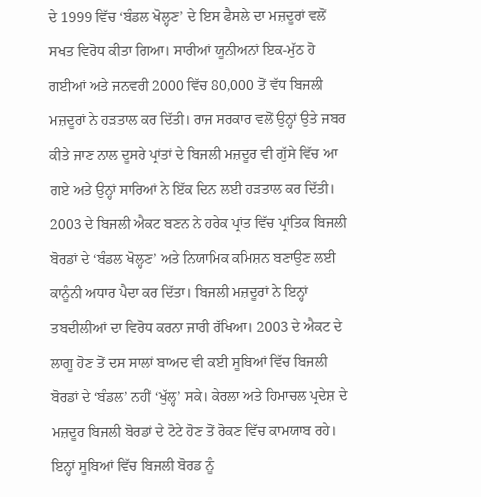ਦੇ 1999 ਵਿੱਚ ‘ਬੰਡਲ ਖੋਲ੍ਹਣ’ ਦੇ ਇਸ ਫੈਸਲੇ ਦਾ ਮਜ਼ਦੂਰਾਂ ਵਲੋਂ ਸਖਤ ਵਿਰੋਧ ਕੀਤਾ ਗਿਆ। ਸਾਰੀਆਂ ਯੂਨੀਅਨਾਂ ਇਕ-ਮੁੱਠ ਹੋ ਗਈਆਂ ਅਤੇ ਜਨਵਰੀ 2000 ਵਿੱਚ 80,000 ਤੋਂ ਵੱਧ ਬਿਜਲੀ ਮਜ਼ਦੂਰਾਂ ਨੇ ਹੜਤਾਲ ਕਰ ਦਿੱਤੀ। ਰਾਜ ਸਰਕਾਰ ਵਲੋਂ ਉਨ੍ਹਾਂ ਉਤੇ ਜਬਰ ਕੀਤੇ ਜਾਣ ਨਾਲ ਦੂਸਰੇ ਪ੍ਰਾਂਤਾਂ ਦੇ ਬਿਜਲੀ ਮਜ਼ਦੂਰ ਵੀ ਗੁੱਸੇ ਵਿੱਚ ਆ ਗਏ ਅਤੇ ਉਨ੍ਹਾਂ ਸਾਰਿਆਂ ਨੇ ਇੱਕ ਦਿਨ ਲਈ ਹੜਤਾਲ ਕਰ ਦਿੱਤੀ।
2003 ਦੇ ਬਿਜਲੀ ਐਕਟ ਬਣਨ ਨੇ ਹਰੇਕ ਪ੍ਰਾਂਤ ਵਿੱਚ ਪ੍ਰਾਂਤਿਕ ਬਿਜਲੀ ਬੋਰਡਾਂ ਦੇ ‘ਬੰਡਲ ਖੋਲ੍ਹਣ’ ਅਤੇ ਨਿਯਾਮਿਕ ਕਮਿਸ਼ਨ ਬਣਾਉਣ ਲਈ ਕਾਨੂੰਨੀ ਅਧਾਰ ਪੈਦਾ ਕਰ ਦਿੱਤਾ। ਬਿਜਲੀ ਮਜ਼ਦੂਰਾਂ ਨੇ ਇਨ੍ਹਾਂ ਤਬਦੀਲੀਆਂ ਦਾ ਵਿਰੋਧ ਕਰਨਾ ਜਾਰੀ ਰੱਖਿਆ। 2003 ਦੇ ਐਕਟ ਦੇ ਲਾਗੂ ਹੋਣ ਤੋਂ ਦਸ ਸਾਲਾਂ ਬਾਅਦ ਵੀ ਕਈ ਸੂਬਿਆਂ ਵਿੱਚ ਬਿਜਲੀ ਬੋਰਡਾਂ ਦੇ ‘ਬੰਡਲ’ ਨਹੀਂ ‘ਖੁੱਲ੍ਹ’ ਸਕੇ। ਕੇਰਲਾ ਅਤੇ ਹਿਮਾਚਲ ਪ੍ਰਦੇਸ਼ ਦੇ ਮਜ਼ਦੂਰ ਬਿਜਲੀ ਬੋਰਡਾਂ ਦੇ ਟੋਟੇ ਹੋਣ ਤੋਂ ਰੋਕਣ ਵਿੱਚ ਕਾਮਯਾਬ ਰਹੇ। ਇਨ੍ਹਾਂ ਸੂਬਿਆਂ ਵਿੱਚ ਬਿਜਲੀ ਬੋਰਡ ਨੂੰ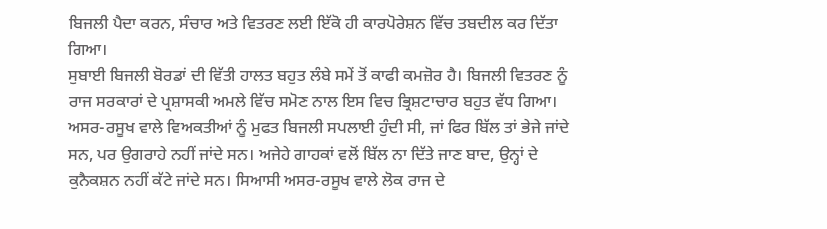ਬਿਜਲੀ ਪੈਦਾ ਕਰਨ, ਸੰਚਾਰ ਅਤੇ ਵਿਤਰਣ ਲਈ ਇੱਕੋ ਹੀ ਕਾਰਪੋਰੇਸ਼ਨ ਵਿੱਚ ਤਬਦੀਲ ਕਰ ਦਿੱਤਾ ਗਿਆ।
ਸੁਬਾਈ ਬਿਜਲੀ ਬੋਰਡਾਂ ਦੀ ਵਿੱਤੀ ਹਾਲਤ ਬਹੁਤ ਲੰਬੇ ਸਮੇਂ ਤੋਂ ਕਾਫੀ ਕਮਜ਼ੋਰ ਹੈ। ਬਿਜਲੀ ਵਿਤਰਣ ਨੂੰ ਰਾਜ ਸਰਕਾਰਾਂ ਦੇ ਪ੍ਰਸ਼ਾਸਕੀ ਅਮਲੇ ਵਿੱਚ ਸਮੋਣ ਨਾਲ ਇਸ ਵਿਚ ਭ੍ਰਿਸ਼ਟਾਚਾਰ ਬਹੁਤ ਵੱਧ ਗਿਆ। ਅਸਰ-ਰਸੂਖ ਵਾਲੇ ਵਿਅਕਤੀਆਂ ਨੂੰ ਮੁਫਤ ਬਿਜਲੀ ਸਪਲਾਈ ਹੁੰਦੀ ਸੀ, ਜਾਂ ਫਿਰ ਬਿੱਲ ਤਾਂ ਭੇਜੇ ਜਾਂਦੇ ਸਨ, ਪਰ ਉਗਰਾਹੇ ਨਹੀਂ ਜਾਂਦੇ ਸਨ। ਅਜੇਹੇ ਗਾਹਕਾਂ ਵਲੋਂ ਬਿੱਲ ਨਾ ਦਿੱਤੇ ਜਾਣ ਬਾਦ, ਉਨ੍ਹਾਂ ਦੇ ਕੁਨੈਕਸ਼ਨ ਨਹੀਂ ਕੱਟੇ ਜਾਂਦੇ ਸਨ। ਸਿਆਸੀ ਅਸਰ-ਰਸੂਖ ਵਾਲੇ ਲੋਕ ਰਾਜ ਦੇ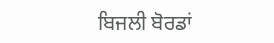ਬਿਜਲੀ ਬੋਰਡਾਂ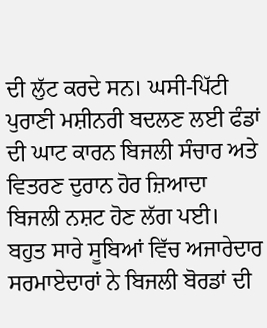ਦੀ ਲੁੱਟ ਕਰਦੇ ਸਨ। ਘਸੀ-ਪਿੱਟੀ ਪੁਰਾਣੀ ਮਸ਼ੀਨਰੀ ਬਦਲਣ ਲਈ ਫੰਡਾਂ ਦੀ ਘਾਟ ਕਾਰਨ ਬਿਜਲੀ ਸੰਚਾਰ ਅਤੇ ਵਿਤਰਣ ਦੁਰਾਨ ਹੋਰ ਜ਼ਿਆਦਾ ਬਿਜਲੀ ਨਸ਼ਟ ਹੋਣ ਲੱਗ ਪਈ।
ਬਹੁਤ ਸਾਰੇ ਸੂਬਿਆਂ ਵਿੱਚ ਅਜਾਰੇਦਾਰ ਸਰਮਾਏਦਾਰਾਂ ਨੇ ਬਿਜਲੀ ਬੋਰਡਾਂ ਦੀ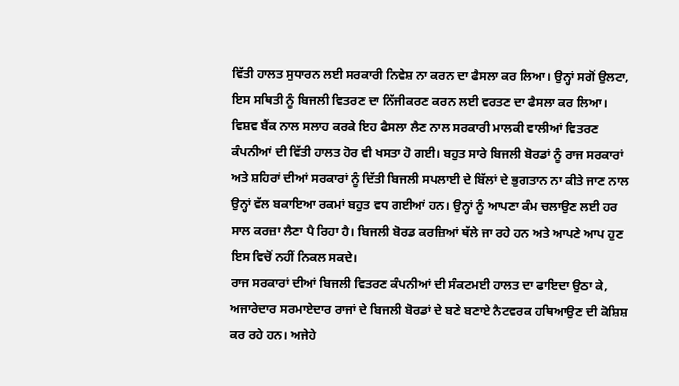ਵਿੱਤੀ ਹਾਲਤ ਸੁਧਾਰਨ ਲਈ ਸਰਕਾਰੀ ਨਿਵੇਸ਼ ਨਾ ਕਰਨ ਦਾ ਫੈਸਲਾ ਕਰ ਲਿਆ। ਉਨ੍ਹਾਂ ਸਗੋਂ ਉਲਟਾ, ਇਸ ਸਥਿਤੀ ਨੂੰ ਬਿਜਲੀ ਵਿਤਰਣ ਦਾ ਨਿੱਜੀਕਰਣ ਕਰਨ ਲਈ ਵਰਤਣ ਦਾ ਫੈਸਲਾ ਕਰ ਲਿਆ। ਵਿਸ਼ਵ ਬੈਂਕ ਨਾਲ ਸਲਾਹ ਕਰਕੇ ਇਹ ਫੈਸਲਾ ਲੈਣ ਨਾਲ ਸਰਕਾਰੀ ਮਾਲਕੀ ਵਾਲੀਆਂ ਵਿਤਰਣ ਕੰਪਨੀਆਂ ਦੀ ਵਿੱਤੀ ਹਾਲਤ ਹੋਰ ਵੀ ਖਸਤਾ ਹੋ ਗਈ। ਬਹੁਤ ਸਾਰੇ ਬਿਜਲੀ ਬੋਰਡਾਂ ਨੂੰ ਰਾਜ ਸਰਕਾਰਾਂ ਅਤੇ ਸ਼ਹਿਰਾਂ ਦੀਆਂ ਸਰਕਾਰਾਂ ਨੂੰ ਦਿੱਤੀ ਬਿਜਲੀ ਸਪਲਾਈ ਦੇ ਬਿੱਲਾਂ ਦੇ ਭੁਗਤਾਨ ਨਾ ਕੀਤੇ ਜਾਣ ਨਾਲ ਉਨ੍ਹਾਂ ਵੱਲ ਬਕਾਇਆ ਰਕਮਾਂ ਬਹੁਤ ਵਧ ਗਈਆਂ ਹਨ। ਉਨ੍ਹਾਂ ਨੂੰ ਆਪਣਾ ਕੰਮ ਚਲਾਉਣ ਲਈ ਹਰ ਸਾਲ ਕਰਜ਼ਾ ਲੈਣਾ ਪੈ ਰਿਹਾ ਹੈ। ਬਿਜਲੀ ਬੋਰਡ ਕਰਜ਼ਿਆਂ ਥੱਲੇ ਜਾ ਰਹੇ ਹਨ ਅਤੇ ਆਪਣੇ ਆਪ ਹੁਣ ਇਸ ਵਿਚੋਂ ਨਹੀਂ ਨਿਕਲ ਸਕਦੇ।
ਰਾਜ ਸਰਕਾਰਾਂ ਦੀਆਂ ਬਿਜਲੀ ਵਿਤਰਣ ਕੰਪਨੀਆਂ ਦੀ ਸੰਕਟਮਈ ਹਾਲਤ ਦਾ ਫਾਇਦਾ ਉਠਾ ਕੇ, ਅਜਾਰੇਦਾਰ ਸਰਮਾਏਦਾਰ ਰਾਜਾਂ ਦੇ ਬਿਜਲੀ ਬੋਰਡਾਂ ਦੇ ਬਣੇ ਬਣਾਏ ਨੈਟਵਰਕ ਹਥਿਆਉਣ ਦੀ ਕੋਸ਼ਿਸ਼ ਕਰ ਰਹੇ ਹਨ। ਅਜੇਹੇ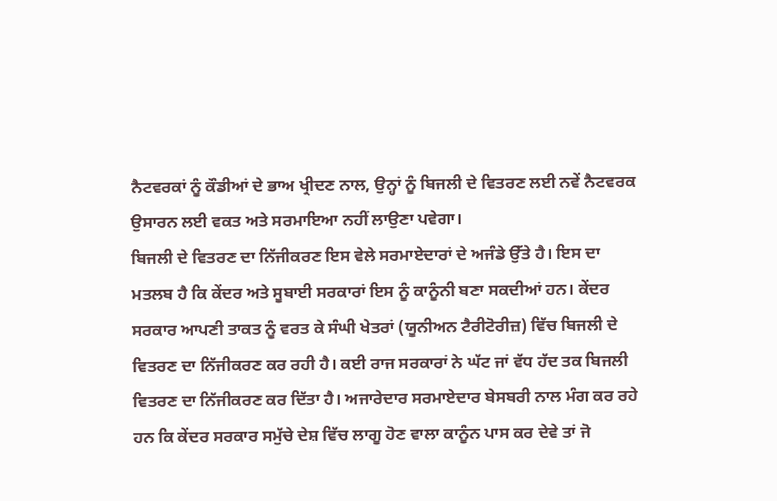ਨੈਟਵਰਕਾਂ ਨੂੰ ਕੌਡੀਆਂ ਦੇ ਭਾਅ ਖ੍ਰੀਦਣ ਨਾਲ, ਉਨ੍ਹਾਂ ਨੂੰ ਬਿਜਲੀ ਦੇ ਵਿਤਰਣ ਲਈ ਨਵੇਂ ਨੈਟਵਰਕ ਉਸਾਰਨ ਲਈ ਵਕਤ ਅਤੇ ਸਰਮਾਇਆ ਨਹੀਂ ਲਾਉਣਾ ਪਵੇਗਾ।
ਬਿਜਲੀ ਦੇ ਵਿਤਰਣ ਦਾ ਨਿੱਜੀਕਰਣ ਇਸ ਵੇਲੇ ਸਰਮਾਏਦਾਰਾਂ ਦੇ ਅਜੰਡੇ ਉੱਤੇ ਹੈ। ਇਸ ਦਾ ਮਤਲਬ ਹੈ ਕਿ ਕੇਂਦਰ ਅਤੇ ਸੂਬਾਈ ਸਰਕਾਰਾਂ ਇਸ ਨੂੰ ਕਾਨੂੰਨੀ ਬਣਾ ਸਕਦੀਆਂ ਹਨ। ਕੇਂਦਰ ਸਰਕਾਰ ਆਪਣੀ ਤਾਕਤ ਨੂੰ ਵਰਤ ਕੇ ਸੰਘੀ ਖੇਤਰਾਂ (ਯੂਨੀਅਨ ਟੈਰੀਟੋਰੀਜ਼) ਵਿੱਚ ਬਿਜਲੀ ਦੇ ਵਿਤਰਣ ਦਾ ਨਿੱਜੀਕਰਣ ਕਰ ਰਹੀ ਹੈ। ਕਈ ਰਾਜ ਸਰਕਾਰਾਂ ਨੇ ਘੱਟ ਜਾਂ ਵੱਧ ਹੱਦ ਤਕ ਬਿਜਲੀ ਵਿਤਰਣ ਦਾ ਨਿੱਜੀਕਰਣ ਕਰ ਦਿੱਤਾ ਹੈ। ਅਜਾਰੇਦਾਰ ਸਰਮਾਏਦਾਰ ਬੇਸਬਰੀ ਨਾਲ ਮੰਗ ਕਰ ਰਹੇ ਹਨ ਕਿ ਕੇਂਦਰ ਸਰਕਾਰ ਸਮੁੱਚੇ ਦੇਸ਼ ਵਿੱਚ ਲਾਗੂ ਹੋਣ ਵਾਲਾ ਕਾਨੂੰਨ ਪਾਸ ਕਰ ਦੇਵੇ ਤਾਂ ਜੋ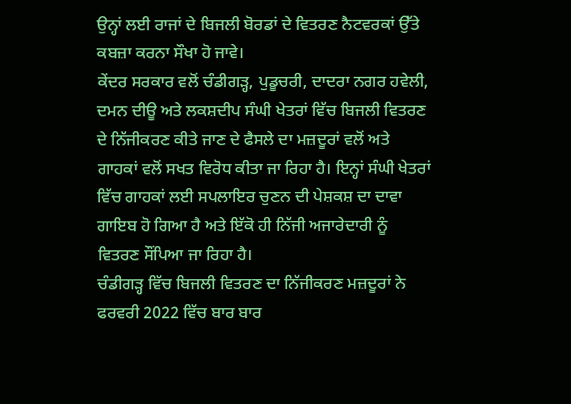ਉਨ੍ਹਾਂ ਲਈ ਰਾਜਾਂ ਦੇ ਬਿਜਲੀ ਬੋਰਡਾਂ ਦੇ ਵਿਤਰਣ ਨੈਟਵਰਕਾਂ ਉੱਤੇ ਕਬਜ਼ਾ ਕਰਨਾ ਸੌਖਾ ਹੋ ਜਾਵੇ।
ਕੇਂਦਰ ਸਰਕਾਰ ਵਲੋਂ ਚੰਡੀਗੜ੍ਹ, ਪੁਡੂਚਰੀ, ਦਾਦਰਾ ਨਗਰ ਹਵੇਲੀ, ਦਮਨ ਦੀਊ ਅਤੇ ਲਕਸ਼ਦੀਪ ਸੰਘੀ ਖੇਤਰਾਂ ਵਿੱਚ ਬਿਜਲੀ ਵਿਤਰਣ ਦੇ ਨਿੱਜੀਕਰਣ ਕੀਤੇ ਜਾਣ ਦੇ ਫੈਸਲੇ ਦਾ ਮਜ਼ਦੂਰਾਂ ਵਲੋਂ ਅਤੇ ਗਾਹਕਾਂ ਵਲੋਂ ਸਖਤ ਵਿਰੋਧ ਕੀਤਾ ਜਾ ਰਿਹਾ ਹੈ। ਇਨ੍ਹਾਂ ਸੰਘੀ ਖੇਤਰਾਂ ਵਿੱਚ ਗਾਹਕਾਂ ਲਈ ਸਪਲਾਇਰ ਚੁਣਨ ਦੀ ਪੇਸ਼ਕਸ਼ ਦਾ ਦਾਵਾ ਗਾਇਬ ਹੋ ਗਿਆ ਹੈ ਅਤੇ ਇੱਕੋ ਹੀ ਨਿੱਜੀ ਅਜਾਰੇਦਾਰੀ ਨੂੰ ਵਿਤਰਣ ਸੌਂਪਿਆ ਜਾ ਰਿਹਾ ਹੈ।
ਚੰਡੀਗੜ੍ਹ ਵਿੱਚ ਬਿਜਲੀ ਵਿਤਰਣ ਦਾ ਨਿੱਜੀਕਰਣ ਮਜ਼ਦੂਰਾਂ ਨੇ ਫਰਵਰੀ 2022 ਵਿੱਚ ਬਾਰ ਬਾਰ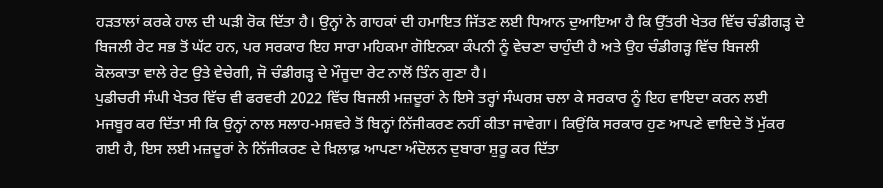ਹੜਤਾਲਾਂ ਕਰਕੇ ਹਾਲ ਦੀ ਘੜੀ ਰੋਕ ਦਿੱਤਾ ਹੈ। ਉਨ੍ਹਾਂ ਨੇ ਗਾਹਕਾਂ ਦੀ ਹਮਾਇਤ ਜਿੱਤਣ ਲਈ ਧਿਆਨ ਦੁਆਇਆ ਹੈ ਕਿ ਉੱਤਰੀ ਖੇਤਰ ਵਿੱਚ ਚੰਡੀਗੜ੍ਹ ਦੇ ਬਿਜਲੀ ਰੇਟ ਸਭ ਤੋਂ ਘੱਟ ਹਨ, ਪਰ ਸਰਕਾਰ ਇਹ ਸਾਰਾ ਮਹਿਕਮਾ ਗੋਇਨਕਾ ਕੰਪਨੀ ਨੂੰ ਵੇਚਣਾ ਚਾਹੁੰਦੀ ਹੈ ਅਤੇ ਉਹ ਚੰਡੀਗੜ੍ਹ ਵਿੱਚ ਬਿਜਲੀ ਕੋਲਕਾਤਾ ਵਾਲੇ ਰੇਟ ਉਤੇ ਵੇਚੇਗੀ, ਜੋ ਚੰਡੀਗੜ੍ਹ ਦੇ ਮੌਜੂਦਾ ਰੇਟ ਨਾਲੋਂ ਤਿੰਨ ਗੁਣਾ ਹੈ।
ਪੁਡੀਚਰੀ ਸੰਘੀ ਖੇਤਰ ਵਿੱਚ ਵੀ ਫਰਵਰੀ 2022 ਵਿੱਚ ਬਿਜਲੀ ਮਜ਼ਦੂਰਾਂ ਨੇ ਇਸੇ ਤਰ੍ਹਾਂ ਸੰਘਰਸ਼ ਚਲਾ ਕੇ ਸਰਕਾਰ ਨੂੰ ਇਹ ਵਾਇਦਾ ਕਰਨ ਲਈ ਮਜਬੂਰ ਕਰ ਦਿੱਤਾ ਸੀ ਕਿ ਉਨ੍ਹਾਂ ਨਾਲ ਸਲਾਹ-ਮਸ਼ਵਰੇ ਤੋਂ ਬਿਨ੍ਹਾਂ ਨਿੱਜੀਕਰਣ ਨਹੀਂ ਕੀਤਾ ਜਾਵੇਗਾ। ਕਿਉਂਕਿ ਸਰਕਾਰ ਹੁਣ ਆਪਣੇ ਵਾਇਦੇ ਤੋਂ ਮੁੱਕਰ ਗਈ ਹੈ, ਇਸ ਲਈ ਮਜ਼ਦੂਰਾਂ ਨੇ ਨਿੱਜੀਕਰਣ ਦੇ ਖ਼ਿਲਾਫ਼ ਆਪਣਾ ਅੰਦੋਲਨ ਦੁਬਾਰਾ ਸ਼ੁਰੂ ਕਰ ਦਿੱਤਾ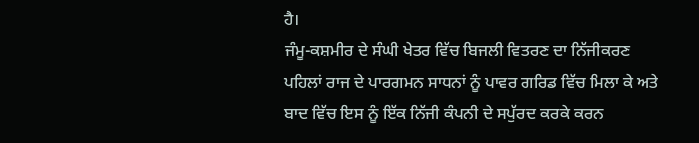ਹੈ।
ਜੰਮੂ-ਕਸ਼ਮੀਰ ਦੇ ਸੰਘੀ ਖੇਤਰ ਵਿੱਚ ਬਿਜਲੀ ਵਿਤਰਣ ਦਾ ਨਿੱਜੀਕਰਣ ਪਹਿਲਾਂ ਰਾਜ ਦੇ ਪਾਰਗਮਨ ਸਾਧਨਾਂ ਨੂੰ ਪਾਵਰ ਗਰਿਡ ਵਿੱਚ ਮਿਲਾ ਕੇ ਅਤੇ ਬਾਦ ਵਿੱਚ ਇਸ ਨੂੰ ਇੱਕ ਨਿੱਜੀ ਕੰਪਨੀ ਦੇ ਸਪੁੱਰਦ ਕਰਕੇ ਕਰਨ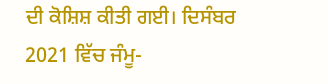ਦੀ ਕੋਸ਼ਿਸ਼ ਕੀਤੀ ਗਈ। ਦਿਸੰਬਰ 2021 ਵਿੱਚ ਜੰਮੂ-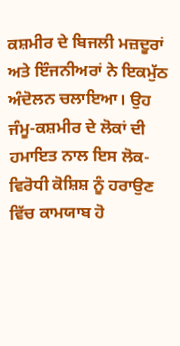ਕਸ਼ਮੀਰ ਦੇ ਬਿਜਲੀ ਮਜ਼ਦੂਰਾਂ ਅਤੇ ਇੰਜਨੀਅਰਾਂ ਨੇ ਇਕਮੁੱਠ ਅੰਦੋਲਨ ਚਲਾਇਆ। ਉਹ ਜੰਮੂ-ਕਸ਼ਮੀਰ ਦੇ ਲੋਕਾਂ ਦੀ ਹਮਾਇਤ ਨਾਲ ਇਸ ਲੋਕ-ਵਿਰੋਧੀ ਕੋਸ਼ਿਸ਼ ਨੂੰ ਹਰਾਉਣ ਵਿੱਚ ਕਾਮਯਾਬ ਹੋ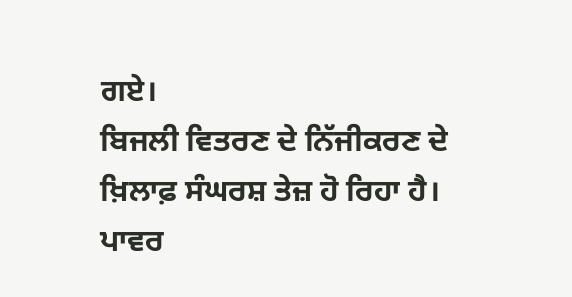ਗਏ।
ਬਿਜਲੀ ਵਿਤਰਣ ਦੇ ਨਿੱਜੀਕਰਣ ਦੇ ਖ਼ਿਲਾਫ਼ ਸੰਘਰਸ਼ ਤੇਜ਼ ਹੋ ਰਿਹਾ ਹੈ। ਪਾਵਰ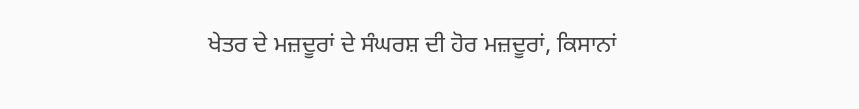ਖੇਤਰ ਦੇ ਮਜ਼ਦੂਰਾਂ ਦੇ ਸੰਘਰਸ਼ ਦੀ ਹੋਰ ਮਜ਼ਦੂਰਾਂ, ਕਿਸਾਨਾਂ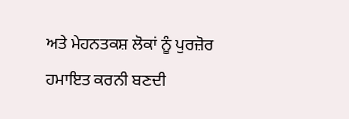ਅਤੇ ਮੇਹਨਤਕਸ਼ ਲੋਕਾਂ ਨੂੰ ਪੁਰਜ਼ੋਰ ਹਮਾਇਤ ਕਰਨੀ ਬਣਦੀ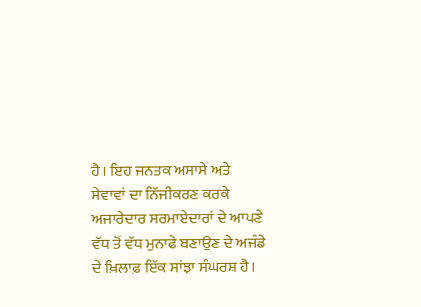ਹੈ। ਇਹ ਜਨਤਕ ਅਸਾਸੇ ਅਤੇ ਸੇਵਾਵਾਂ ਦਾ ਨਿੱਜੀਕਰਣ ਕਰਕੇ ਅਜਾਰੇਦਾਰ ਸਰਮਾਏਦਾਰਾਂ ਦੇ ਆਪਣੇ ਵੱਧ ਤੋਂ ਵੱਧ ਮੁਨਾਫੇ ਬਣਾਉਣ ਦੇ ਅਜੰਡੇ ਦੇ ਖ਼ਿਲਾਫ਼ ਇੱਕ ਸਾਂਝਾ ਸੰਘਰਸ਼ ਹੈ।